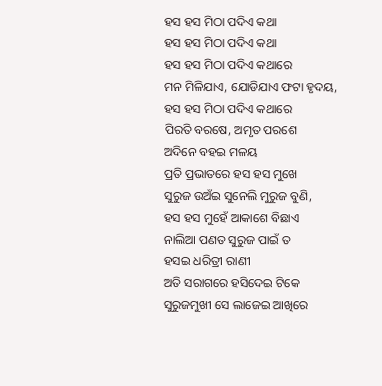ହସ ହସ ମିଠା ପଦିଏ କଥା
ହସ ହସ ମିଠା ପଦିଏ କଥା
ହସ ହସ ମିଠା ପଦିଏ କଥାରେ
ମନ ମିଳିଯାଏ, ଯୋଡିଯାଏ ଫଟା ହୃଦୟ,
ହସ ହସ ମିଠା ପଦିଏ କଥାରେ
ପିରତି ବରଷେ, ଅମୃତ ପରଶେ
ଅଦିନେ ବହଇ ମଳୟ
ପ୍ରତି ପ୍ରଭାତରେ ହସ ହସ ମୁଖେ
ସୁରୁଜ ଉଅଁଇ ସୁନେଲି ମୁରୁଜ ବୁଣି,
ହସ ହସ ମୁହେଁ ଆକାଶେ ବିଛାଏ
ନାଲିଆ ପଣତ ସୁରୁଜ ପାଇଁ ତ
ହସଇ ଧରିତ୍ରୀ ରାଣୀ
ଅତି ସରାଗରେ ହସିଦେଇ ଟିକେ
ସୁରୁଜମୁଖୀ ସେ ଲାଜେଇ ଆଖିରେ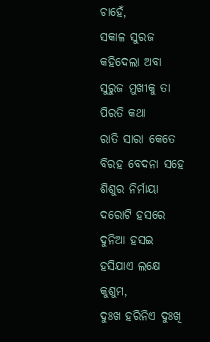ଚାହେଁ,
ସକାଳ ସୁରଜ କହିଦେଲା ଅବା
ସୁରୁଜ ମୁଖୀକୁ ତା ପିରତି କଥା
ରାତି ସାରା କେତେ ବିରହ ବେଦନା ସହେ
ଶିଶୁର ନିର୍ମାୟା ଦରୋଟି ହସରେ
ଦୁନିଆ ହସଇ ହସିଯାଏ ଲକ୍ଷେ କୁଶୁମ,
ଦୁଃଖ ହରିନିଏ ଦୁଃଖି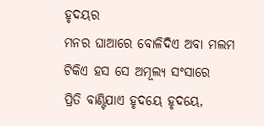ହୃଦୟର
ମନର ଘାଆରେ ବୋଳିଦିଏ ଅବା ମଲମ
ଟିକିଏ ହସ ସେ ଅମୂଲ୍ୟ ସଂସାରେ
ପ୍ରିତି ବାଣ୍ଟିଯାଏ ହୃଦୟେ ହୃଦୟେ,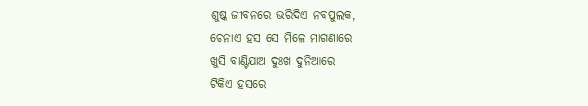ଶୁଷ୍କ ଜୀବନରେ ଭରିଦିଏ ନବପୁଲକ,
ଚେନାଏ ହସ ସେ ମିଳେ ମାଗଣାରେ
ଖୁସି ବାଣ୍ଟିଯାଅ ଦୁଃଖ ଦୁନିଆରେ
ଟିକିଏ ହସରେ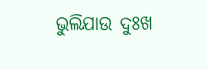ଭୁଲିଯାଉ ଦୁଃଖ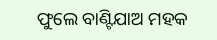ଫୁଲେ ବାଣ୍ଟିଯାଅ ମହକ